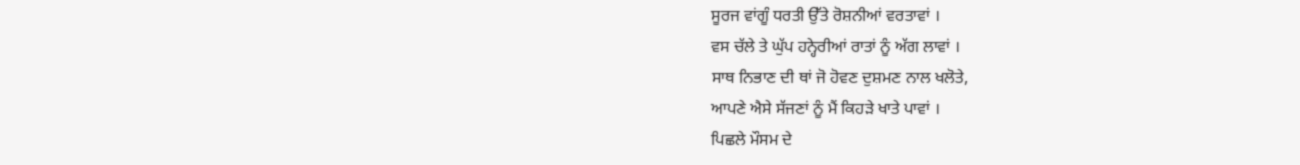ਸੂਰਜ ਵਾਂਗੂੰ ਧਰਤੀ ਉੱਤੇ ਰੋਸ਼ਨੀਆਂ ਵਰਤਾਵਾਂ ।
ਵਸ ਚੱਲੇ ਤੇ ਘੁੱਪ ਹਨ੍ਹੇਰੀਆਂ ਰਾਤਾਂ ਨੂੰ ਅੱਗ ਲਾਵਾਂ ।
ਸਾਥ ਨਿਭਾਣ ਦੀ ਥਾਂ ਜੋ ਹੋਵਣ ਦੁਸ਼ਮਣ ਨਾਲ ਖਲੋਤੇ,
ਆਪਣੇ ਐਸੇ ਸੱਜਣਾਂ ਨੂੰ ਮੈਂ ਕਿਹੜੇ ਖਾਤੇ ਪਾਵਾਂ ।
ਪਿਛਲੇ ਮੌਸਮ ਦੇ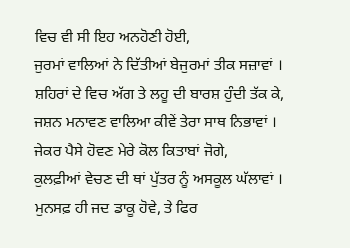ਵਿਚ ਵੀ ਸੀ ਇਹ ਅਨਹੋਣੀ ਹੋਈ,
ਜੁਰਮਾਂ ਵਾਲਿਆਂ ਨੇ ਦਿੱਤੀਆਂ ਬੇਜੁਰਮਾਂ ਤੀਕ ਸਜ਼ਾਵਾਂ ।
ਸ਼ਹਿਰਾਂ ਦੇ ਵਿਚ ਅੱਗ ਤੇ ਲਹੂ ਦੀ ਬਾਰਸ਼ ਹੁੰਦੀ ਤੱਕ ਕੇ,
ਜਸ਼ਨ ਮਨਾਵਣ ਵਾਲਿਆ ਕੀਵੇਂ ਤੇਰਾ ਸਾਥ ਨਿਭਾਵਾਂ ।
ਜੇਕਰ ਪੈਸੇ ਹੋਵਣ ਮੇਰੇ ਕੋਲ ਕਿਤਾਬਾਂ ਜੋਗੇ,
ਕੁਲਫ਼ੀਆਂ ਵੇਚਣ ਦੀ ਥਾਂ ਪੁੱਤਰ ਨੂੰ ਅਸਕੂਲ ਘੱਲਾਵਾਂ ।
ਮੁਨਸਫ਼ ਹੀ ਜਦ ਡਾਕੂ ਹੋਵੇ, ਤੇ ਫਿਰ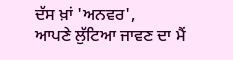ਦੱਸ ਖ਼ਾਂ 'ਅਨਵਰ',
ਆਪਣੇ ਲੁੱਟਿਆ ਜਾਵਣ ਦਾ ਮੈਂ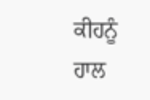ਕੀਹਨੂੰ ਹਾਲ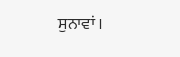ਸੁਨਾਵਾਂ ।